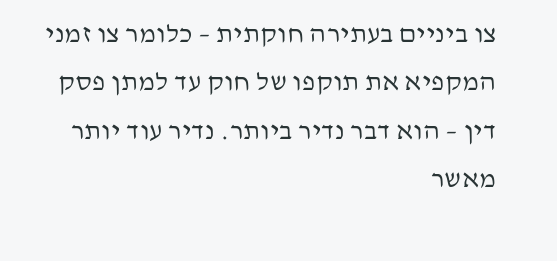צו ביניים בעתירה חוקתית – כלומר צו זמני המקפיא את תוקפו של חוק עד למתן פסק דין – הוא דבר נדיר ביותר. נדיר עוד יותר מאשר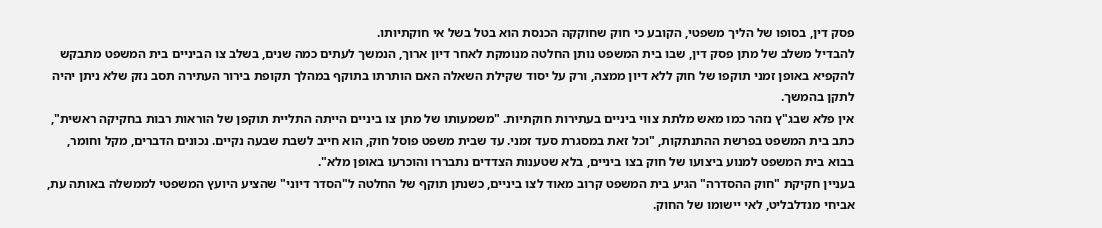פסק דין, בסופו של הליך משפטי, הקובע כי חוק שחוקקה הכנסת הוא בטל בשל אי חוקתיותו.
להבדיל משלב של מתן פסק דין, שבו בית המשפט נותן החלטה מנומקת לאחר דיון ארוך, הנמשך לעתים כמה שנים, בשלב צו הביניים בית המשפט מתבקש להקפיא באופן זמני תוקפו של חוק ללא דיון ממצה, ורק על יסוד שקילת השאלה האם הותרתו בתוקף במהלך תקופת בירור העתירה תסב נזק שלא ניתן יהיה לתקן בהמשך.
אין פלא שבג"ץ נזהר כמו מאש מלתת צווי ביניים בעתירות חוקתיות. "משמעותו של מתן צו ביניים הייתה התליית תוקפן של הוראות רבות בחקיקה ראשית", כתב בית המשפט בפרשת ההתנתקות, "וכל זאת במסגרת סעד זמני. עד שבית משפט פוסל חוק, הוא חייב לשבת שבעה נקיים. נכונים הדברים, מקל וחומר, בבוא בית המשפט למנוע ביצועו של חוק בצו ביניים, בלא שטענות הצדדים נתבררו והוכרעו באופן מלא".
בעניין חקיקת "חוק ההסדרה" הגיע בית המשפט קרוב מאוד לצו ביניים, כשנתן תוקף של החלטה ל"הסדר דיוני" שהציע היועץ המשפטי לממשלה באותה עת, אביחי מנדלבליט, לאי יישומו של החוק.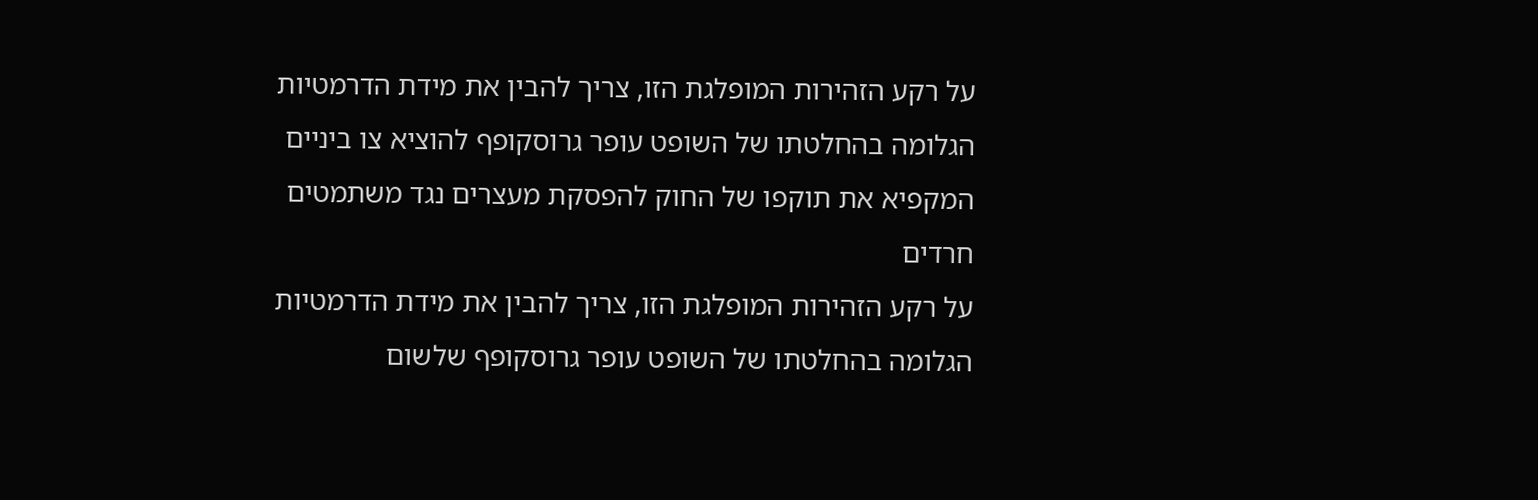על רקע הזהירות המופלגת הזו, צריך להבין את מידת הדרמטיות הגלומה בהחלטתו של השופט עופר גרוסקופף להוציא צו ביניים המקפיא את תוקפו של החוק להפסקת מעצרים נגד משתמטים חרדים
על רקע הזהירות המופלגת הזו, צריך להבין את מידת הדרמטיות הגלומה בהחלטתו של השופט עופר גרוסקופף שלשום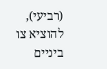(רביעי), להוציא צו ביניים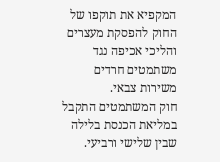המקפיא את תוקפו של החוק להפסקת מעצרים והליכי אכיפה נגד משתמטים חרדים משירות צבאי.
חוק המשתמטים התקבל במליאת הכנסת בלילה שבין שלישי ורביעי.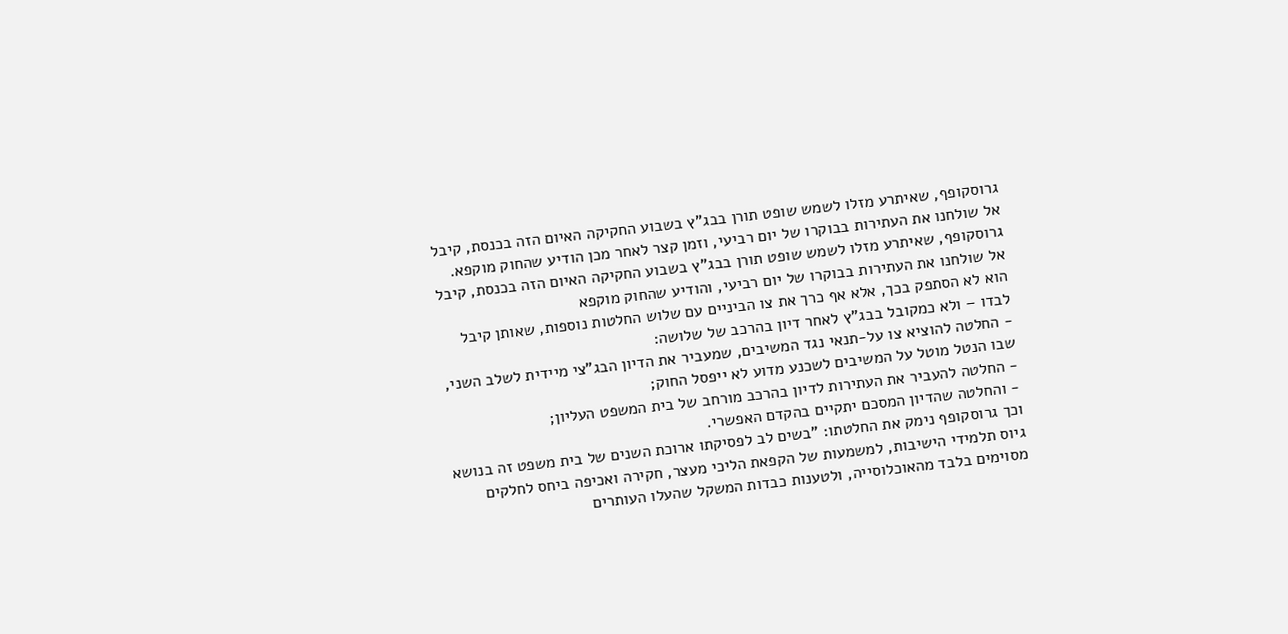גרוסקופף, שאיתרע מזלו לשמש שופט תורן בבג"ץ בשבוע החקיקה האיום הזה בכנסת, קיבל אל שולחנו את העתירות בבוקרו של יום רביעי, וזמן קצר לאחר מכן הודיע שהחוק מוקפא.
גרוסקופף, שאיתרע מזלו לשמש שופט תורן בבג"ץ בשבוע החקיקה האיום הזה בכנסת, קיבל אל שולחנו את העתירות בבוקרו של יום רביעי, והודיע שהחוק מוקפא
הוא לא הסתפק בכך, אלא אף כרך את צו הביניים עם שלוש החלטות נוספות, שאותן קיבל לבדו – ולא כמקובל בבג"ץ לאחר דיון בהרכב של שלושה:
- החלטה להוציא צו על-תנאי נגד המשיבים, שמעביר את הדיון הבג"צי מיידית לשלב השני, שבו הנטל מוטל על המשיבים לשכנע מדוע לא ייפסל החוק;
- החלטה להעביר את העתירות לדיון בהרכב מורחב של בית המשפט העליון;
- והחלטה שהדיון המסכם יתקיים בהקדם האפשרי.
וכך גרוסקופף נימק את החלטתו: "בשים לב לפסיקתו ארוכת השנים של בית משפט זה בנושא גיוס תלמידי הישיבות, למשמעות של הקפאת הליכי מעצר, חקירה ואכיפה ביחס לחלקים מסוימים בלבד מהאוכלוסייה, ולטענות כבדות המשקל שהעלו העותרים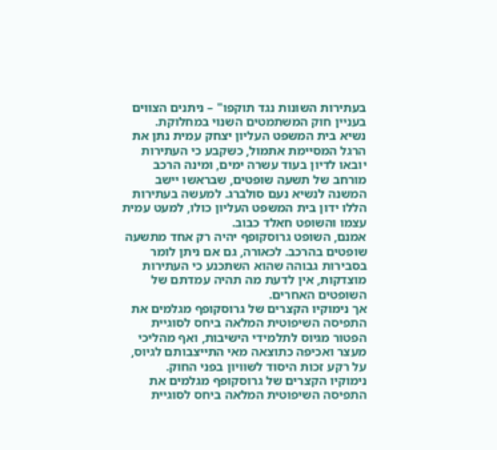בעתירות השונות נגד תוקפו" – ניתנים הצווים בעניין חוק המשתמטים השנוי במחלוקת.
נשיא בית המשפט העליון יצחק עמית נתן את הרגל המסיימת אתמול, כשקבע כי העתירות יובאו לדיון בעוד עשרה ימים, ומינה הרכב מורחב של תשעה שופטים, שבראשו יישב המשנה לנשיא נעם סולברג. למעשה בעתירות הללו ידון בית המשפט העליון כולו, למעט עמית עצמו והשופט חאלד כבוב.
אמנם, השופט גרוסקופף יהיה רק אחד מתשעה שופטים בהרכב. לכאורה, גם אם ניתן לומר בסבירות גבוהה שהוא השתכנע כי העתירות מוצדקות, אין לדעת מה תהיה עמדתם של השופטים האחרים.
אך נימוקיו הקצרים של גרוסקופף מגלמים את התפיסה השיפוטית המלאה ביחס לסוגיית הפטור מגיוס לתלמידי הישיבות, ואף מהליכי מעצר ואכיפה כתוצאה מאי התייצבותם לגיוס, על רקע זכות היסוד לשוויון בפני החוק.
נימוקיו הקצרים של גרוסקופף מגלמים את התפיסה השיפוטית המלאה ביחס לסוגיית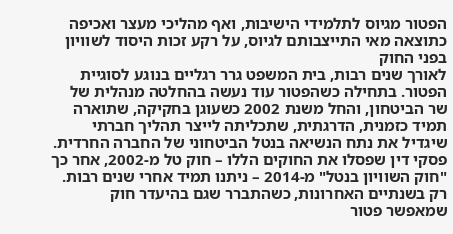הפטור מגיוס לתלמידי הישיבות, ואף מהליכי מעצר ואכיפה כתוצאה מאי התייצבותם לגיוס, על רקע זכות היסוד לשוויון בפני החוק
לאורך שנים רבות, בית המשפט גרר רגליים בנוגע לסוגיית הפטור. בתחילה כשהפטור עוד נעשה בהחלטה מנהלית של שר הביטחון, והחל משנת 2002 כשעוגן בחקיקה, שתוארה תמיד כזמנית, הדרגתית, שתכליתה לייצר תהליך חברתי שיגדיל את נתח הנשיאה בנטל הביטחוני של החברה החרדית. פסקי דין שפסלו את החוקים הללו – חוק טל מ-2002, אחר כך "חוק השוויון בנטל" מ-2014 – ניתנו תמיד אחרי שנים רבות.
רק בשנתיים האחרונות, כשהתברר שגם בהיעדר חוק שמאפשר פטור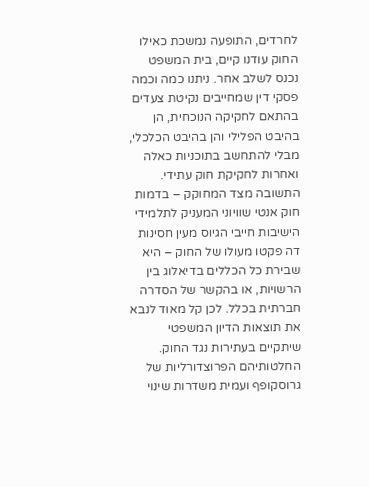לחרדים, התופעה נמשכת כאילו החוק עודנו קיים, בית המשפט נכנס לשלב אחר. ניתנו כמה וכמה פסקי דין שמחייבים נקיטת צעדים בהתאם לחקיקה הנוכחית, הן בהיבט הפלילי והן בהיבט הכלכלי, מבלי להתחשב בתוכניות כאלה ואחרות לחקיקת חוק עתידי.
התשובה מצד המחוקק – בדמות חוק אנטי שוויוני המעניק לתלמידי הישיבות חייבי הגיוס מעין חסינות דה פקטו מעולו של החוק – היא שבירת כל הכללים בדיאלוג בין הרשויות, או בהקשר של הסדרה חברתית בכלל. לכן קל מאוד לנבא את תוצאות הדיון המשפטי שיתקיים בעתירות נגד החוק.
החלטותיהם הפרוצדורליות של גרוסקופף ועמית משדרות שינוי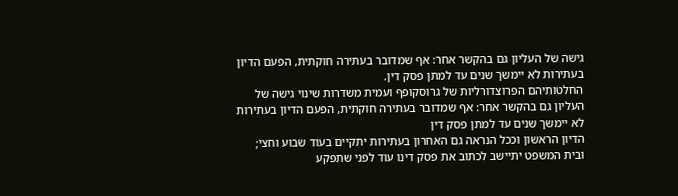גישה של העליון גם בהקשר אחר: אף שמדובר בעתירה חוקתית, הפעם הדיון בעתירות לא יימשך שנים עד למתן פסק דין.
החלטותיהם הפרוצדורליות של גרוסקופף ועמית משדרות שינוי גישה של העליון גם בהקשר אחר: אף שמדובר בעתירה חוקתית, הפעם הדיון בעתירות לא יימשך שנים עד למתן פסק דין
הדיון הראשון וככל הנראה גם האחרון בעתירות יתקיים בעוד שבוע וחצי; ובית המשפט יתיישב לכתוב את פסק דינו עוד לפני שתפקע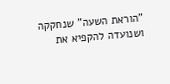"הוראת השעה" שנחקקה ושנועדה להקפיא את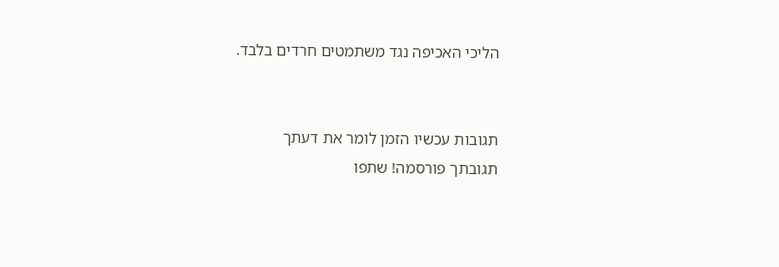הליכי האכיפה נגד משתמטים חרדים בלבד.


תגובות עכשיו הזמן לומר את דעתך
תגובתך פורסמה! שתפו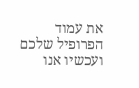את עמוד הפרופיל שלכם
ועכשיו אנו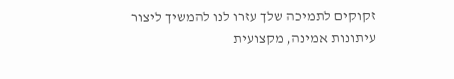זקוקים לתמיכה שלך עזרו לנו להמשיך ליצור עיתונות אמינה, מקצועית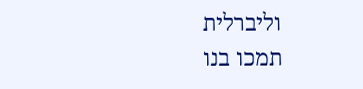וליברלית
תמכו בנו